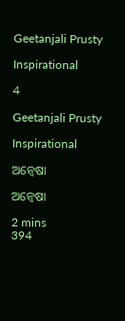Geetanjali Prusty

Inspirational

4

Geetanjali Prusty

Inspirational

ଅନ୍ଵେଷା

ଅନ୍ଵେଷା

2 mins
394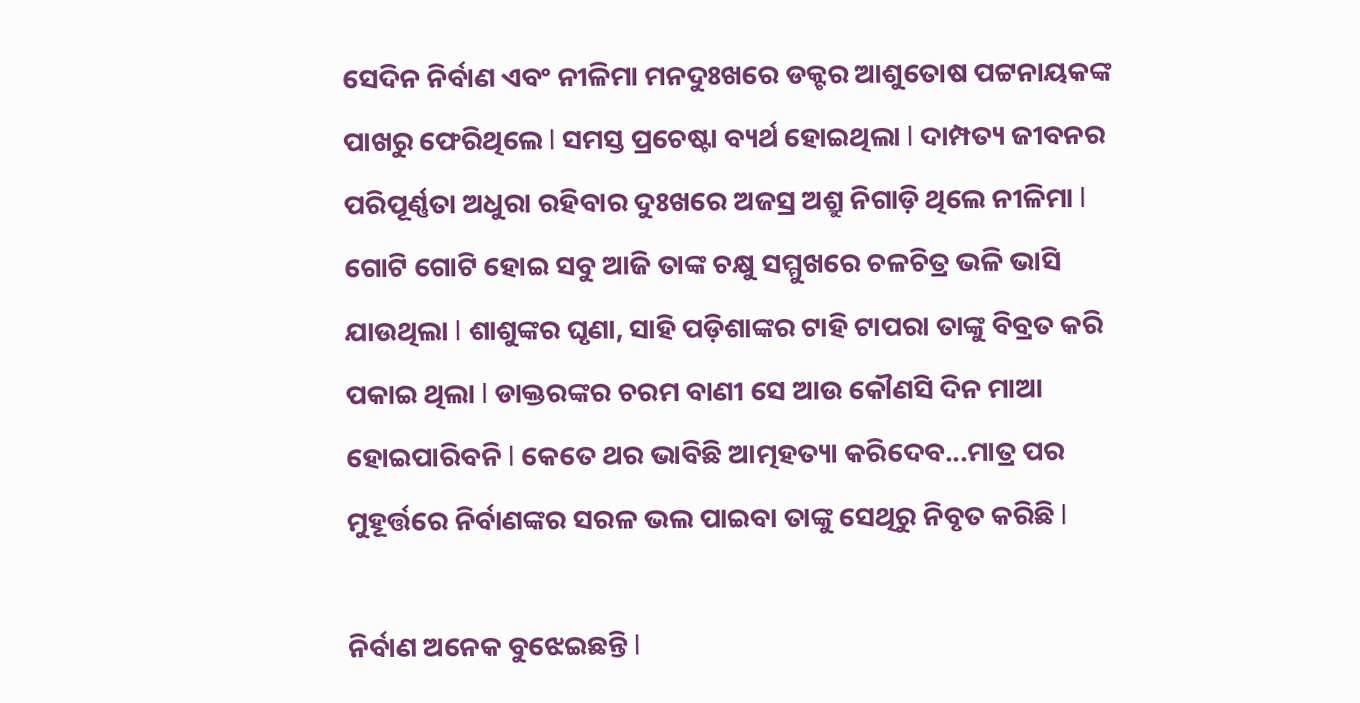ସେଦିନ ନିର୍ବାଣ ଏବଂ ନୀଳିମା ମନଦୁଃଖରେ ଡକ୍ଟର ଆଶୁତୋଷ ପଟ୍ଟନାୟକଙ୍କ ପାଖରୁ ଫେରିଥିଲେ l ସମସ୍ତ ପ୍ରଚେଷ୍ଟା ବ୍ୟର୍ଥ ହୋଇଥିଲା l ଦାମ୍ପତ୍ୟ ଜୀବନର ପରିପୂର୍ଣ୍ଣତା ଅଧୁରା ରହିବାର ଦୁଃଖରେ ଅଜସ୍ର ଅଶ୍ରୁ ନିଗାଡ଼ି ଥିଲେ ନୀଳିମା l ଗୋଟି ଗୋଟି ହୋଇ ସବୁ ଆଜି ତାଙ୍କ ଚକ୍ଷୁ ସମ୍ମୁଖରେ ଚଳଚିତ୍ର ଭଳି ଭାସି ଯାଉଥିଲା l ଶାଶୁଙ୍କର ଘୃଣା, ସାହି ପଡ଼ିଶାଙ୍କର ଟାହି ଟାପରା ତାଙ୍କୁ ବିବ୍ରତ କରି ପକାଇ ଥିଲା l ଡାକ୍ତରଙ୍କର ଚରମ ବାଣୀ ସେ ଆଉ କୌଣସି ଦିନ ମାଆ ହୋଇପାରିବନି l କେତେ ଥର ଭାବିଛି ଆତ୍ମହତ୍ୟା କରିଦେବ...ମାତ୍ର ପର ମୁହୂର୍ତ୍ତରେ ନିର୍ବାଣଙ୍କର ସରଳ ଭଲ ପାଇବା ତାଙ୍କୁ ସେଥିରୁ ନିବୃତ କରିଛି l

ନିର୍ବାଣ ଅନେକ ବୁଝେଇଛନ୍ତି l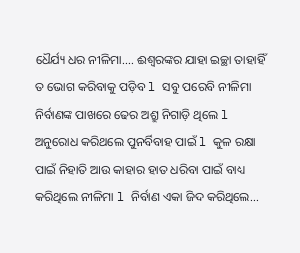ଧୈର୍ଯ୍ୟ ଧର ନୀଳିମା.... ଈଶ୍ୱରଙ୍କର ଯାହା ଇଚ୍ଛା ତାହାହିଁ ତ ଭୋଗ କରିବାକୁ ପଡ଼ିବ l ସବୁ ପରେବି ନୀଳିମା ନିର୍ବାଣଙ୍କ ପାଖରେ ଢେର ଅଶ୍ରୁ ନିଗାଡ଼ି ଥିଲେ l ଅନୁରୋଧ କରିଥଲେ ପୁନର୍ବିବାହ ପାଇଁ l କୁଳ ରକ୍ଷା ପାଇଁ ନିହାତି ଆଉ କାହାର ହାତ ଧରିବା ପାଇଁ ବାଧ୍ୟ କରିଥିଲେ ନୀଳିମା l ନିର୍ବାଣ ଏକା ଜିଦ କରିଥିଲେ...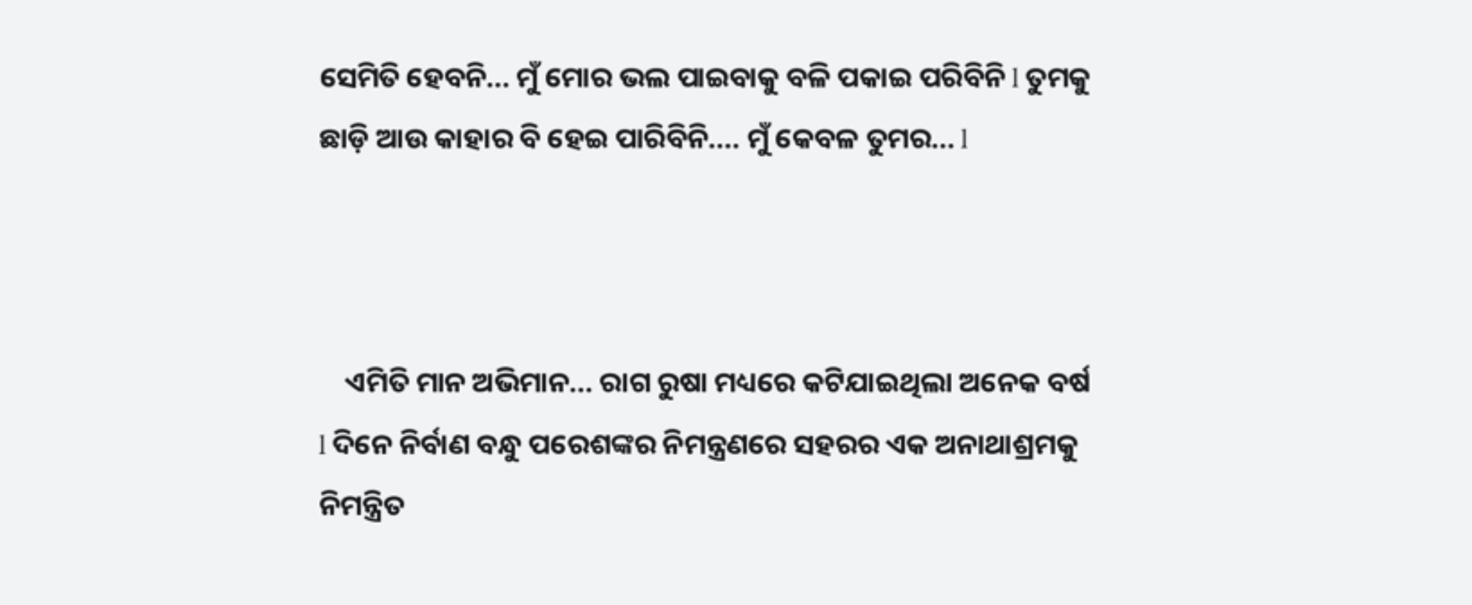ସେମିତି ହେବନି... ମୁଁ ମୋର ଭଲ ପାଇବାକୁ ବଳି ପକାଇ ପରିବିନି l ତୁମକୁ ଛାଡ଼ି ଆଉ କାହାର ବି ହେଇ ପାରିବିନି.... ମୁଁ କେବଳ ତୁମର... l



    ଏମିତି ମାନ ଅଭିମାନ... ରାଗ ରୁଷା ମଧ୍ୟରେ କଟିଯାଇଥିଲା ଅନେକ ବର୍ଷ l ଦିନେ ନିର୍ବାଣ ବନ୍ଧୁ ପରେଶଙ୍କର ନିମନ୍ତ୍ରଣରେ ସହରର ଏକ ଅନାଥାଶ୍ରମକୁ ନିମନ୍ତ୍ରିତ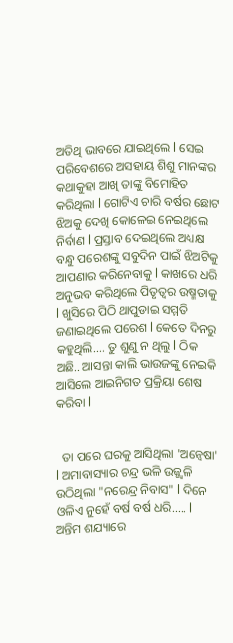ଅତିଥି ଭାବରେ ଯାଇଥିଲେ l ସେଇ ପରିବେଶରେ ଅସହାୟ ଶିଶୁ ମାନଙ୍କର କଥାକୁହା ଆଖି ତାଙ୍କୁ ବିମୋହିତ କରିଥିଲା l ଗୋଟିଏ ଚାରି ବର୍ଷର ଛୋଟ ଝିଅକୁ ଦେଖି କୋଳେଇ ନେଇଥିଲେ ନିର୍ବାଣ l ପ୍ରସ୍ତାବ ଦେଇଥିଲେ ଅଧ୍ୟକ୍ଷ ବନ୍ଧୁ ପରେଶଙ୍କୁ ସବୁଦିନ ପାଇଁ ଝିଅଟିକୁ ଆପଣାର କରିନେବାକୁ l କାଖରେ ଧରି ଅନୁଭବ କରିଥିଲେ ପିତୃତ୍ୱର ଉଷ୍ମତାକୁ l ଖୁସିରେ ପିଠି ଥାପୁଡାଇ ସମ୍ମତି ଜଣାଇଥିଲେ ପରେଶ l କେତେ ଦିନରୁ କହୁଥିଲି.... ତୁ ଶୁଣୁ ନ ଥିଲୁ l ଠିକ ଅଛି.. ଆସନ୍ତା କାଲି ଭାଉଜଙ୍କୁ ନେଇକି ଆସିଲେ ଆଇନିଗତ ପ୍ରକ୍ରିୟା ଶେଷ କରିବା l


  ତା ପରେ ଘରକୁ ଆସିଥିଲା 'ଅନ୍ଵେଷା' l ଅମାବାସ୍ୟାର ଚନ୍ଦ୍ର ଭଳି ଉଜ୍ଜ୍ୱଳି ଉଠିଥିଲା "ନରେନ୍ଦ୍ର ନିବାସ" l ଦିନେ ଓଳିଏ ନୁହେଁ ବର୍ଷ ବର୍ଷ ଧରି..... l ଅନ୍ତିମ ଶଯ୍ୟାରେ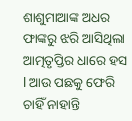ଶାଶୁମାଆଙ୍କ ଅଧର ଫାଙ୍କରୁ ଝରି ଆସିଥିଲା ଆତ୍ମତୃପ୍ତିର ଧାରେ ହସ l ଆଉ ପଛକୁ ଫେରି ଚାହିଁ ନାହାନ୍ତି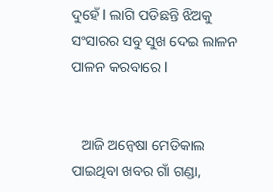ଦୁହେଁ l ଲାଗି ପଡିଛନ୍ତି ଝିଅକୁ ସଂସାରର ସବୁ ସୁଖ ଦେଇ ଲାଳନ ପାଳନ କରବାରେ l


   ଆଜି ଅନ୍ଵେଷା ମେଡିକାଲ ପାଇଥିବା ଖବର ଗାଁ ଗଣ୍ଡା,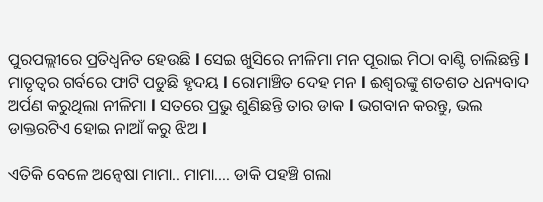ପୁରପଲ୍ଲୀରେ ପ୍ରତିଧ୍ୱନିତ ହେଉଛି l ସେଇ ଖୁସିରେ ନୀଳିମା ମନ ପୂରାଇ ମିଠା ବାଣ୍ଟି ଚାଲିଛନ୍ତି l ମାତୃତ୍ୱର ଗର୍ବରେ ଫାଟି ପଡୁଛି ହୃଦୟ l ରୋମାଞ୍ଚିତ ଦେହ ମନ l ଈଶ୍ୱରଙ୍କୁ ଶତଶତ ଧନ୍ୟବାଦ ଅର୍ପଣ କରୁଥିଲା ନୀଳିମା l ସତରେ ପ୍ରଭୁ ଶୁଣିଛନ୍ତି ତାର ଡାକ l ଭଗବାନ କରନ୍ତୁ, ଭଲ ଡାକ୍ତରଟିଏ ହୋଇ ନାଆଁ କରୁ ଝିଅ l

ଏତିକି ବେଳେ ଅନ୍ଵେଷା ମାମା.. ମାମା.... ଡାକି ପହଞ୍ଚି ଗଲା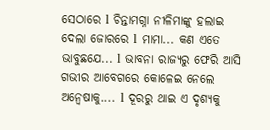ସେଠାରେ l ଚିନ୍ତାମଗ୍ନା ନୀଳିମାଙ୍କୁ ହଲାଇ ଦେଲା ଜୋରରେ l ମାମା... କଣ ଏତେ ଭାବୁଛଯେ... l ଭାବନା ରାଜ୍ୟରୁ ଫେରି ଆସି ଗଭୀର ଆବେଗରେ କୋଳେଇ ନେଲେ ଅନ୍ଵେଷାକୁ.... l ଦୂରରୁ ଥାଇ ଏ ଦୃଶ୍ୟକୁ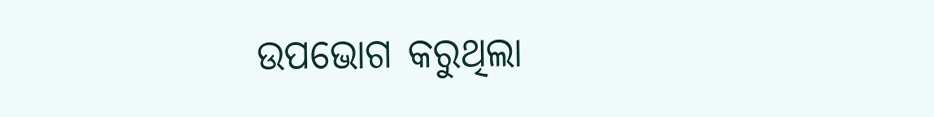ଉପଭୋଗ କରୁଥିଲା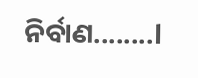ନିର୍ବାଣ........l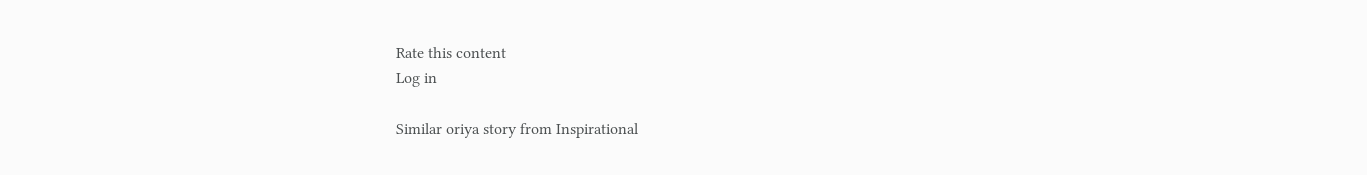Rate this content
Log in

Similar oriya story from Inspirational